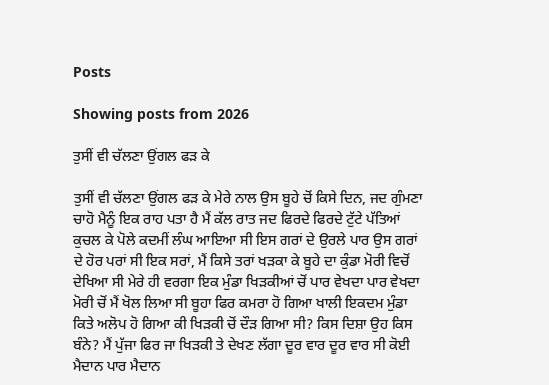Posts

Showing posts from 2026

ਤੁਸੀਂ ਵੀ ਚੱਲਣਾ ਉਂਗਲ ਫੜ ਕੇ

ਤੁਸੀਂ ਵੀ ਚੱਲਣਾ ਉਂਗਲ ਫੜ ਕੇ ਮੇਰੇ ਨਾਲ ਉਸ ਬੂਹੇ ਚੋਂ ਕਿਸੇ ਦਿਨ, ਜਦ ਗੁੰਮਣਾ ਚਾਹੋ ਮੈਨੂੰ ਇਕ ਰਾਹ ਪਤਾ ਹੈ ਮੈਂ ਕੱਲ ਰਾਤ ਜਦ ਫਿਰਦੇ ਫਿਰਦੇ ਟੁੱਟੇ ਪੱਤਿਆਂ ਕੁਚਲ ਕੇ ਪੋਲੇ ਕਦਮੀਂ ਲੰਘ ਆਇਆ ਸੀ ਇਸ ਗਰਾਂ ਦੇ ਉਰਲੇ ਪਾਰ ਉਸ ਗਰਾਂ ਦੇ ਹੋਰ ਪਰਾਂ ਸੀ ਇਕ ਸਰਾਂ, ਮੈਂ ਕਿਸੇ ਤਰਾਂ ਖੜਕਾ ਕੇ ਬੂਹੇ ਦਾ ਕੁੰਡਾ ਮੋਰੀ ਵਿਚੋਂ ਦੇਖਿਆ ਸੀ ਮੇਰੇ ਹੀ ਵਰਗਾ ਇਕ ਮੁੰਡਾ ਖਿੜਕੀਆਂ ਚੋਂ ਪਾਰ ਵੇਖਦਾ ਪਾਰ ਵੇਖਦਾ ਮੋਰੀ ਚੋਂ ਮੈਂ ਖੋਲ ਲਿਆ ਸੀ ਬੂਹਾ ਫਿਰ ਕਮਰਾ ਹੋ ਗਿਆ ਖਾਲੀ ਇਕਦਮ ਮੁੰਡਾ ਕਿਤੇ ਅਲੋਪ ਹੋ ਗਿਆ ਕੀ ਖਿੜਕੀ ਚੋਂ ਦੌੜ ਗਿਆ ਸੀ? ਕਿਸ ਦਿਸ਼ਾ ਉਹ ਕਿਸ ਬੰਨੇ? ਮੈਂ ਪੁੱਜਾ ਫਿਰ ਜਾ ਖਿੜਕੀ ਤੇ ਦੇਖਣ ਲੱਗਾ ਦੂਰ ਵਾਰ ਦੂਰ ਵਾਰ ਸੀ ਕੋਈ ਮੈਦਾਨ ਪਾਰ ਮੈਦਾਨ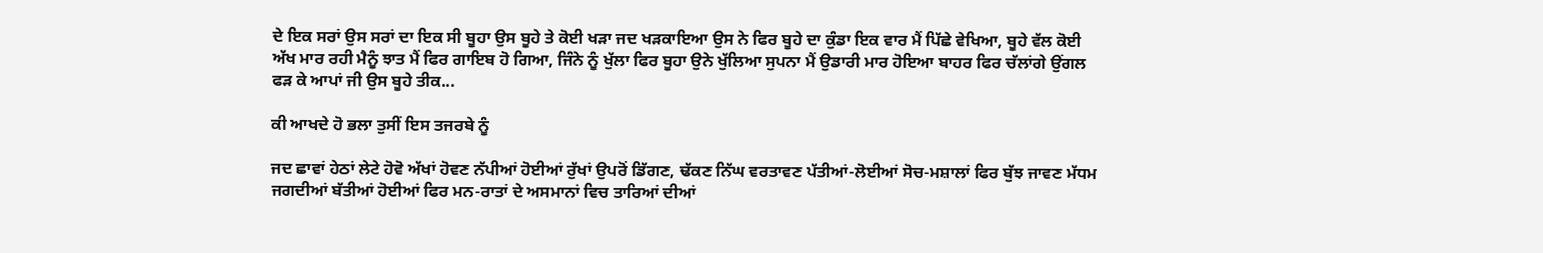ਦੇ ਇਕ ਸਰਾਂ ਉਸ ਸਰਾਂ ਦਾ ਇਕ ਸੀ ਬੂਹਾ ਉਸ ਬੂਹੇ ਤੇ ਕੋਈ ਖੜਾ ਜਦ ਖੜਕਾਇਆ ਉਸ ਨੇ ਫਿਰ ਬੂਹੇ ਦਾ ਕੁੰਡਾ ਇਕ ਵਾਰ ਮੈਂ ਪਿੱਛੇ ਵੇਖਿਆ, ਬੂਹੇ ਵੱਲ ਕੋਈ ਅੱਖ ਮਾਰ ਰਹੀ ਮੈਨੂੰ ਝਾਤ ਮੈਂ ਫਿਰ ਗਾਇਬ ਹੋ ਗਿਆ, ਜਿੰਨੇ ਨੂੰ ਖੁੱਲਾ ਫਿਰ ਬੂਹਾ ਉਨੇ ਖੁੱਲਿਆ ਸੁਪਨਾ ਮੈਂ ਉਡਾਰੀ ਮਾਰ ਹੋਇਆ ਬਾਹਰ ਫਿਰ ਚੱਲਾਂਗੇ ਉਂਗਲ ਫੜ ਕੇ ਆਪਾਂ ਜੀ ਉਸ ਬੂਹੇ ਤੀਕ...

ਕੀ ਆਖਦੇ ਹੋ ਭਲਾ ਤੁਸੀਂ ਇਸ ਤਜਰਬੇ ਨੂੰ

ਜਦ ਛਾਵਾਂ ਹੇਠਾਂ ਲੇਟੇ ਹੋਵੋ ਅੱਖਾਂ ਹੋਵਣ ਨੱਪੀਆਂ ਹੋਈਆਂ ਰੁੱਖਾਂ ਉਪਰੋਂ ਡਿੱਗਣ, ਢੱਕਣ ਨਿੱਘ ਵਰਤਾਵਣ ਪੱਤੀਆਂ-ਲੋਈਆਂ ਸੋਚ-ਮਸ਼ਾਲਾਂ ਫਿਰ ਬੁੱਝ ਜਾਵਣ ਮੱਧਮ ਜਗਦੀਆਂ ਬੱਤੀਆਂ ਹੋਈਆਂ ਫਿਰ ਮਨ-ਰਾਤਾਂ ਦੇ ਅਸਮਾਨਾਂ ਵਿਚ ਤਾਰਿਆਂ ਦੀਆਂ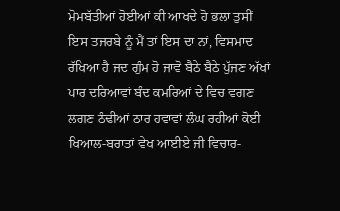ਮੋਮਬੱਤੀਆਂ ਹੋਈਆਂ ਕੀ ਆਖਦੇ ਹੋ ਭਲਾ ਤੁਸੀਂ ਇਸ ਤਜਰਬੇ ਨੂੰ ਮੈਂ ਤਾਂ ਇਸ ਦਾ ਨਾਂ, ਵਿਸਮਾਦ ਰੱਖਿਆ ਹੈ ਜਦ ਗੁੰਮ ਹੋ ਜਾਵੋ ਬੈਠੇ ਬੈਠੇ ਪੁੱਜਣ ਅੱਖਾਂ ਪਾਰ ਦਰਿਆਵਾਂ ਬੰਦ ਕਮਰਿਆਂ ਦੇ ਵਿਚ ਵਗਣ ਲਗਣ ਠੰਢੀਆਂ ਠਾਰ ਹਵਾਵਾਂ ਲੰਘ ਰਹੀਆਂ ਕੋਈ ਖਿਆਲ-ਬਰਾਤਾਂ ਵੇਖ ਆਈਏ ਜੀ ਵਿਚਾਰ-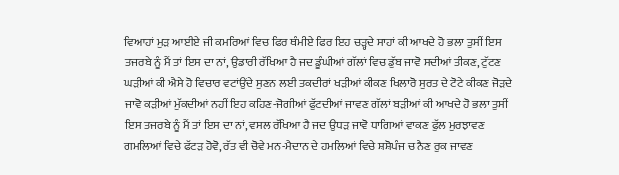ਵਿਆਹਾਂ ਮੁੜ ਆਈਏ ਜੀ ਕਮਰਿਆਂ ਵਿਚ ਫਿਰ ਥੰਮੀਏ ਫਿਰ ਇਹ ਚੜ੍ਹਦੇ ਸਾਹਾਂ ਕੀ ਆਖਦੇ ਹੋ ਭਲਾ ਤੁਸੀਂ ਇਸ ਤਜਰਬੇ ਨੂੰ ਮੈਂ ਤਾਂ ਇਸ ਦਾ ਨਾਂ, ਉਡਾਰੀ ਰੱਖਿਆ ਹੈ ਜਦ ਡੂੰਘੀਆਂ ਗੱਲਾਂ ਵਿਚ ਡੁੱਬ ਜਾਵੋ ਸਦੀਆਂ ਤੀਕਣ, ਟੁੱਟਣ ਘੜੀਆਂ ਕੀ ਐਸੇ ਹੋ ਵਿਚਾਰ ਵਟਾਂਉਂਦੇ ਸੁਣਨ ਲਈ ਤਕਦੀਰਾਂ ਖੜੀਆਂ ਕੀਕਣ ਖਿਲਾਰੋ ਸੁਰਤ ਦੇ ਟੋਟੇ ਕੀਕਣ ਜੋੜਦੇ ਜਾਵੋ ਕੜੀਆਂ ਮੁੱਕਦੀਆਂ ਨਹੀਂ ਇਹ ਕਹਿਣ-ਜੋਗੀਆਂ ਫੁੱਟਦੀਆਂ ਜਾਵਣ ਗੱਲਾਂ ਬੜੀਆਂ ਕੀ ਆਖਦੇ ਹੋ ਭਲਾ ਤੁਸੀਂ ਇਸ ਤਜਰਬੇ ਨੂੰ ਮੈਂ ਤਾਂ ਇਸ ਦਾ ਨਾਂ, ਵਸਲ ਰੱਖਿਆ ਹੈ ਜਦ ਉਧੜ ਜਾਵੋ ਧਾਗਿਆਂ ਵਾਕਣ ਫੁੱਲ ਮੁਰਝਾਵਣ ਗਮਲਿਆਂ ਵਿਚੇ ਫੱਟੜ ਹੋਵੋ, ਰੱਤ ਵੀ ਚੋਵੇ ਮਨ-ਮੈਦਾਨ ਦੇ ਹਮਲਿਆਂ ਵਿਚੇ ਸ਼ਸ਼ੋਪੰਜ ਚ ਨੈਣ ਰੁਕ ਜਾਵਣ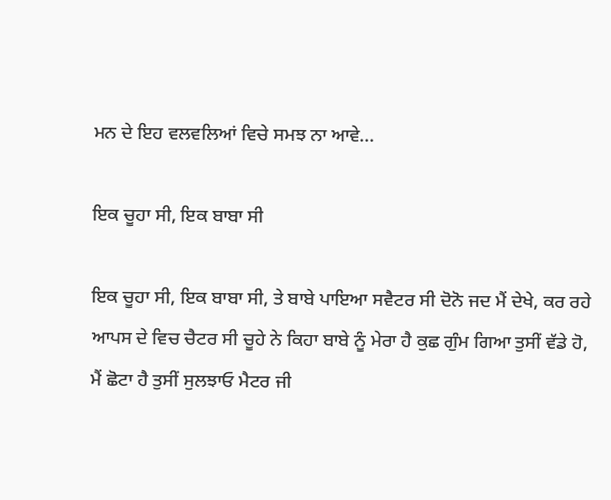ਮਨ ਦੇ ਇਹ ਵਲਵਲਿਆਂ ਵਿਚੇ ਸਮਝ ਨਾ ਆਵੇ...

ਇਕ ਚੂਹਾ ਸੀ, ਇਕ ਬਾਬਾ ਸੀ

ਇਕ ਚੂਹਾ ਸੀ, ਇਕ ਬਾਬਾ ਸੀ, ਤੇ ਬਾਬੇ ਪਾਇਆ ਸਵੈਟਰ ਸੀ ਦੋਨੋ ਜਦ ਮੈਂ ਦੇਖੇ, ਕਰ ਰਹੇ ਆਪਸ ਦੇ ਵਿਚ ਚੈਟਰ ਸੀ ਚੂਹੇ ਨੇ ਕਿਹਾ ਬਾਬੇ ਨੂੰ ਮੇਰਾ ਹੈ ਕੁਛ ਗੁੰਮ ਗਿਆ ਤੁਸੀਂ ਵੱਡੇ ਹੋ, ਮੈਂ ਛੋਟਾ ਹੈ ਤੁਸੀਂ ਸੁਲਝਾਓ ਮੈਟਰ ਜੀ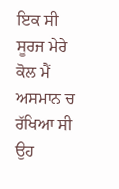ਇਕ ਸੀ ਸੂਰਜ ਮੇਰੇ ਕੋਲ ਮੈਂ ਅਸਮਾਨ ਚ ਰੱਖਿਆ ਸੀ ਉਹ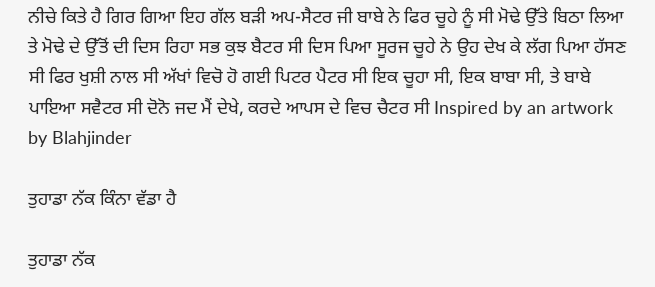ਨੀਚੇ ਕਿਤੇ ਹੈ ਗਿਰ ਗਿਆ ਇਹ ਗੱਲ ਬੜੀ ਅਪ-ਸੈਟਰ ਜੀ ਬਾਬੇ ਨੇ ਫਿਰ ਚੂਹੇ ਨੂੰ ਸੀ ਮੋਢੇ ਉੱਤੇ ਬਿਠਾ ਲਿਆ ਤੇ ਮੋਢੇ ਦੇ ਉੱਤੋਂ ਦੀ ਦਿਸ ਰਿਹਾ ਸਭ ਕੁਝ ਬੈਟਰ ਸੀ ਦਿਸ ਪਿਆ ਸੂਰਜ ਚੂਹੇ ਨੇ ਉਹ ਦੇਖ ਕੇ ਲੱਗ ਪਿਆ ਹੱਸਣ ਸੀ ਫਿਰ ਖੁਸ਼ੀ ਨਾਲ ਸੀ ਅੱਖਾਂ ਵਿਚੋ ਹੋ ਗਈ ਪਿਟਰ ਪੈਟਰ ਸੀ ਇਕ ਚੂਹਾ ਸੀ, ਇਕ ਬਾਬਾ ਸੀ, ਤੇ ਬਾਬੇ ਪਾਇਆ ਸਵੈਟਰ ਸੀ ਦੋਨੋ ਜਦ ਮੈਂ ਦੇਖੇ, ਕਰਦੇ ਆਪਸ ਦੇ ਵਿਚ ਚੈਟਰ ਸੀ Inspired by an artwork by Blahjinder

ਤੁਹਾਡਾ ਨੱਕ ਕਿੰਨਾ ਵੱਡਾ ਹੈ

ਤੁਹਾਡਾ ਨੱਕ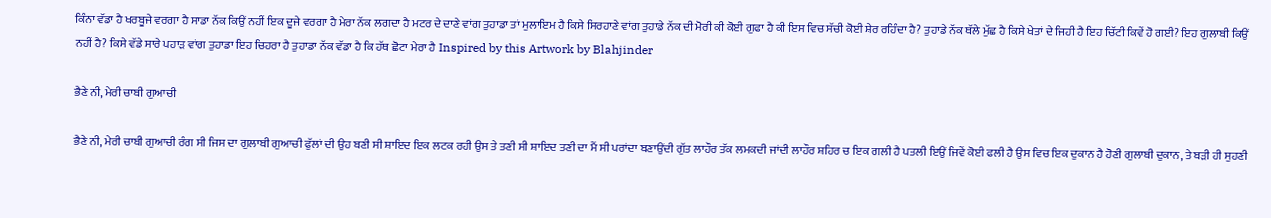ਕਿੰਨਾ ਵੱਡਾ ਹੈ ਖਰਬੂਜੇ ਵਰਗਾ ਹੈ ਸਾਡਾ ਨੱਕ ਕਿਉਂ ਨਹੀਂ ਇਕ ਦੂਜੇ ਵਰਗਾ ਹੈ ਮੇਰਾ ਨੱਕ ਲਗਦਾ ਹੈ ਮਟਰ ਦੇ ਦਾਣੇ ਵਾਂਗ ਤੁਹਾਡਾ ਤਾਂ ਮੁਲਾਇਮ ਹੈ ਕਿਸੇ ਸਿਰਹਾਣੇ ਵਾਂਗ ਤੁਹਾਡੇ ਨੱਕ ਦੀ ਮੋਰੀ ਕੀ ਕੋਈ ਗੁਫਾ ਹੈ ਕੀ ਇਸ ਵਿਚ ਸੱਚੀ ਕੋਈ ਸ਼ੇਰ ਰਹਿੰਦਾ ਹੈ? ਤੁਹਾਡੇ ਨੱਕ ਥੱਲੇ ਮੁੱਛ ਹੈ ਕਿਸੇ ਖੇਤਾਂ ਦੇ ਜਿਹੀ ਹੈ ਇਹ ਚਿੱਟੀ ਕਿਵੇਂ ਹੋ ਗਈ? ਇਹ ਗੁਲਾਬੀ ਕਿਉਂ ਨਹੀਂ ਹੈ? ਕਿਸੇ ਵੱਡੇ ਸਾਰੇ ਪਹਾੜ ਵਾਂਗ ਤੁਹਾਡਾ ਇਹ ਚਿਹਰਾ ਹੈ ਤੁਹਾਡਾ ਨੱਕ ਵੱਡਾ ਹੈ ਕਿ ਹੱਥ ਛੋਟਾ ਮੇਰਾ ਹੈ Inspired by this Artwork by Blahjinder

ਭੈਣੇ ਨੀ, ਮੇਰੀ ਚਾਬੀ ਗੁਆਚੀ

ਭੈਣੇ ਨੀ, ਮੇਰੀ ਚਾਬੀ ਗੁਆਚੀ ਰੰਗ ਸੀ ਜਿਸ ਦਾ ਗੁਲਾਬੀ ਗੁਆਚੀ ਫੁੱਲਾਂ ਦੀ ਉਹ ਬਣੀ ਸੀ ਸ਼ਾਇਦ ਇਕ ਲਟਕ ਰਹੀ ਉਸ ਤੇ ਤਣੀ ਸੀ ਸ਼ਾਇਦ ਤਣੀ ਦਾ ਮੈਂ ਸੀ ਪਰਾਂਦਾ ਬਣਾਉਂਦੀ ਗੁੱਤ ਲਾਹੌਰ ਤੱਕ ਲਮਕਦੀ ਜਾਂਦੀ ਲਾਹੌਰ ਸ਼ਹਿਰ ਚ ਇਕ ਗਲੀ ਹੈ ਪਤਲੀ ਇਉਂ ਜਿਵੇਂ ਕੋਈ ਫਲੀ ਹੈ ਉਸ ਵਿਚ ਇਕ ਦੁਕਾਨ ਹੈ ਹੋਣੀ ਗੁਲਾਬੀ ਦੁਕਾਨ, ਤੇ ਬੜੀ ਹੀ ਸੁਹਣੀ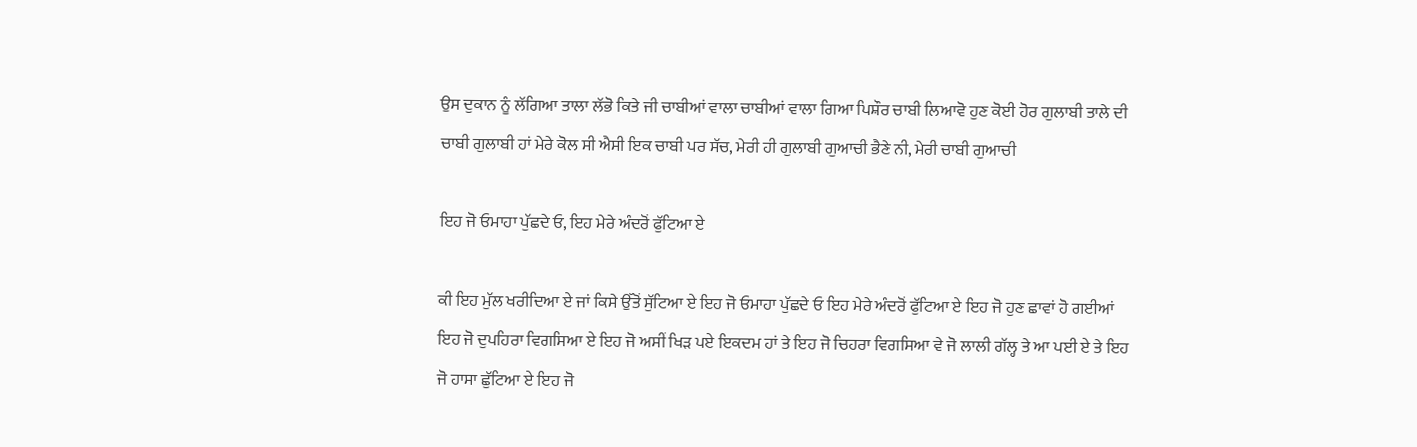ਉਸ ਦੁਕਾਨ ਨੂੰ ਲੱਗਿਆ ਤਾਲਾ ਲੱਭੋ ਕਿਤੇ ਜੀ ਚਾਬੀਆਂ ਵਾਲਾ ਚਾਬੀਆਂ ਵਾਲਾ ਗਿਆ ਪਿਸ਼ੌਰ ਚਾਬੀ ਲਿਆਵੋ ਹੁਣ ਕੋਈ ਹੋਰ ਗੁਲਾਬੀ ਤਾਲੇ ਦੀ ਚਾਬੀ ਗੁਲਾਬੀ ਹਾਂ ਮੇਰੇ ਕੋਲ ਸੀ ਐਸੀ ਇਕ ਚਾਬੀ ਪਰ ਸੱਚ, ਮੇਰੀ ਹੀ ਗੁਲਾਬੀ ਗੁਆਚੀ ਭੈਣੇ ਨੀ, ਮੇਰੀ ਚਾਬੀ ਗੁਆਚੀ

ਇਹ ਜੋ ਓਮਾਹਾ ਪੁੱਛਦੇ ਓ, ਇਹ ਮੇਰੇ ਅੰਦਰੋਂ ਫੁੱਟਿਆ ਏ

ਕੀ ਇਹ ਮੁੱਲ ਖਰੀਦਿਆ ਏ ਜਾਂ ਕਿਸੇ ਉੱਤੋਂ ਸੁੱਟਿਆ ਏ ਇਹ ਜੋ ਓਮਾਹਾ ਪੁੱਛਦੇ ਓ ਇਹ ਮੇਰੇ ਅੰਦਰੋਂ ਫੁੱਟਿਆ ਏ ਇਹ ਜੋ ਹੁਣ ਛਾਵਾਂ ਹੋ ਗਈਆਂ ਇਹ ਜੋ ਦੁਪਹਿਰਾ ਵਿਗਸਿਆ ਏ ਇਹ ਜੋ ਅਸੀਂ ਖਿੜ ਪਏ ਇਕਦਮ ਹਾਂ ਤੇ ਇਹ ਜੋ ਚਿਹਰਾ ਵਿਗਸਿਆ ਵੇ ਜੋ ਲਾਲੀ ਗੱਲ੍ਹ ਤੇ ਆ ਪਈ ਏ ਤੇ ਇਹ ਜੋ ਹਾਸਾ ਛੁੱਟਿਆ ਏ ਇਹ ਜੋ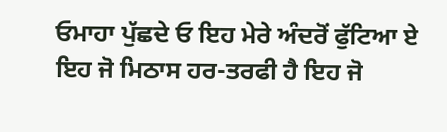ਓਮਾਹਾ ਪੁੱਛਦੇ ਓ ਇਹ ਮੇਰੇ ਅੰਦਰੋਂ ਫੁੱਟਿਆ ਏ ਇਹ ਜੋ ਮਿਠਾਸ ਹਰ-ਤਰਫੀ ਹੈ ਇਹ ਜੋ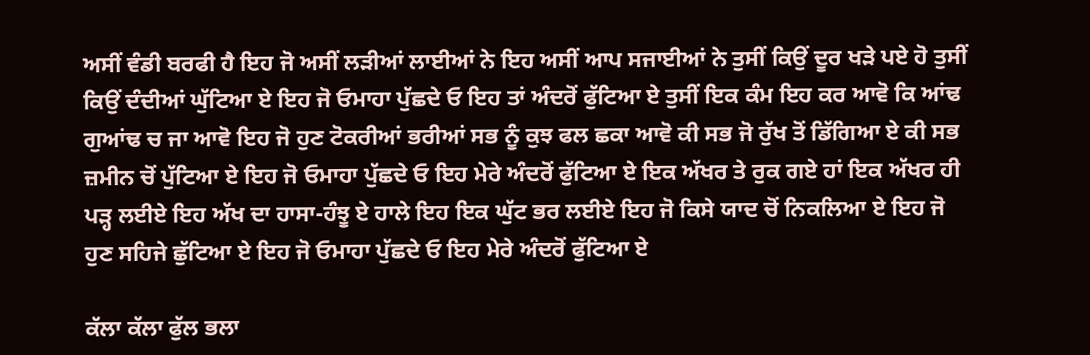ਅਸੀਂ ਵੰਡੀ ਬਰਫੀ ਹੈ ਇਹ ਜੋ ਅਸੀਂ ਲੜੀਆਂ ਲਾਈਆਂ ਨੇ ਇਹ ਅਸੀਂ ਆਪ ਸਜਾਈਆਂ ਨੇ ਤੁਸੀਂ ਕਿਉਂ ਦੂਰ ਖੜੇ ਪਏ ਹੋ ਤੁਸੀਂ ਕਿਉਂ ਦੰਦੀਆਂ ਘੁੱਟਿਆ ਏ ਇਹ ਜੋ ਓਮਾਹਾ ਪੁੱਛਦੇ ਓ ਇਹ ਤਾਂ ਅੰਦਰੋਂ ਫੁੱਟਿਆ ਏ ਤੁਸੀਂ ਇਕ ਕੰਮ ਇਹ ਕਰ ਆਵੋ ਕਿ ਆਂਢ ਗੁਆਂਢ ਚ ਜਾ ਆਵੋ ਇਹ ਜੋ ਹੁਣ ਟੋਕਰੀਆਂ ਭਰੀਆਂ ਸਭ ਨੂੰ ਕੁਝ ਫਲ ਛਕਾ ਆਵੋ ਕੀ ਸਭ ਜੋ ਰੁੱਖ ਤੋਂ ਡਿੱਗਿਆ ਏ ਕੀ ਸਭ ਜ਼ਮੀਨ ਚੋਂ ਪੁੱਟਿਆ ਏ ਇਹ ਜੋ ਓਮਾਹਾ ਪੁੱਛਦੇ ਓ ਇਹ ਮੇਰੇ ਅੰਦਰੋਂ ਫੁੱਟਿਆ ਏ ਇਕ ਅੱਖਰ ਤੇ ਰੁਕ ਗਏ ਹਾਂ ਇਕ ਅੱਖਰ ਹੀ ਪੜ੍ਹ ਲਈਏ ਇਹ ਅੱਖ ਦਾ ਹਾਸਾ-ਹੰਝੂ ਏ ਹਾਲੇ ਇਹ ਇਕ ਘੁੱਟ ਭਰ ਲਈਏ ਇਹ ਜੋ ਕਿਸੇ ਯਾਦ ਚੋਂ ਨਿਕਲਿਆ ਏ ਇਹ ਜੋ ਹੁਣ ਸਹਿਜੇ ਛੁੱਟਿਆ ਏ ਇਹ ਜੋ ਓਮਾਹਾ ਪੁੱਛਦੇ ਓ ਇਹ ਮੇਰੇ ਅੰਦਰੋਂ ਫੁੱਟਿਆ ਏ

ਕੱਲਾ ਕੱਲਾ ਫੁੱਲ ਭਲਾ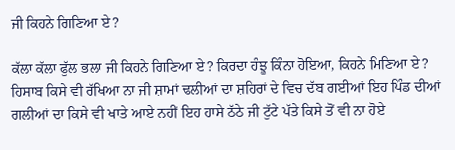ਜੀ ਕਿਹਨੇ ਗਿਣਿਆ ਏ?

ਕੱਲਾ ਕੱਲਾ ਫੁੱਲ ਭਲਾ ਜੀ ਕਿਹਨੇ ਗਿਣਿਆ ਏ? ਕਿਰਦਾ ਹੰਝੂ ਕਿੰਨਾ ਹੋਇਆ, ਕਿਹਨੇ ਮਿਣਿਆ ਏ? ਹਿਸਾਬ ਕਿਸੇ ਵੀ ਰੱਖਿਆ ਨਾ ਜੀ ਸ਼ਾਮਾਂ ਢਲੀਆਂ ਦਾ ਸ਼ਹਿਰਾਂ ਦੇ ਵਿਚ ਦੱਬ ਗਈਆਂ ਇਹ ਪਿੰਡ ਦੀਆਂ ਗਲੀਆਂ ਦਾ ਕਿਸੇ ਵੀ ਖਾਤੇ ਆਏ ਨਹੀਂ ਇਹ ਹਾਸੇ ਠੱਠੇ ਜੀ ਟੁੱਟੇ ਪੱਤੇ ਕਿਸੇ ਤੋਂ ਵੀ ਨਾ ਹੋਏ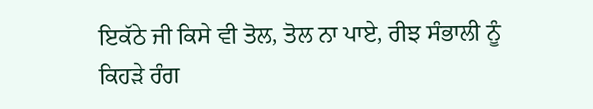ਇਕੱਠੇ ਜੀ ਕਿਸੇ ਵੀ ਤੋਲ, ਤੋਲ ਨਾ ਪਾਏ, ਰੀਝ ਸੰਭਾਲੀ ਨੂੰ ਕਿਹੜੇ ਰੰਗ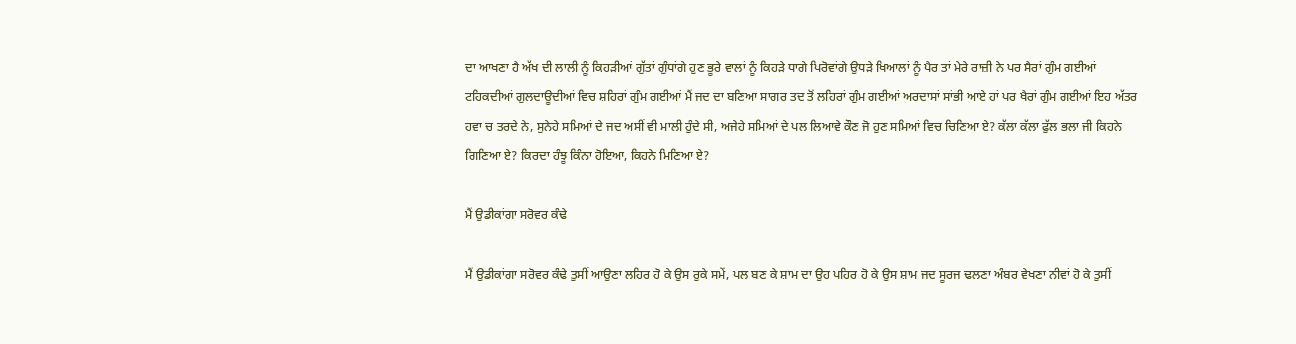ਦਾ ਆਖਣਾ ਹੈ ਅੱਖ ਦੀ ਲਾਲੀ ਨੂੰ ਕਿਹੜੀਆਂ ਗੁੱਤਾਂ ਗੁੰਧਾਂਗੇ ਹੁਣ ਭੂਰੇ ਵਾਲਾਂ ਨੂੰ ਕਿਹੜੇ ਧਾਗੇ ਪਿਰੋਵਾਂਗੇ ਉਧੜੇ ਖਿਆਲਾਂ ਨੂੰ ਪੈਰ ਤਾਂ ਮੇਰੇ ਰਾਜ਼ੀ ਨੇ ਪਰ ਸੈਰਾਂ ਗੁੰਮ ਗਈਆਂ ਟਹਿਕਦੀਆਂ ਗੁਲਦਾਊਦੀਆਂ ਵਿਚ ਸ਼ਹਿਰਾਂ ਗੁੰਮ ਗਈਆਂ ਮੈਂ ਜਦ ਦਾ ਬਣਿਆ ਸਾਗਰ ਤਦ ਤੋਂ ਲਹਿਰਾਂ ਗੁੰਮ ਗਈਆਂ ਅਰਦਾਸਾਂ ਸਾਂਭੀ ਆਏ ਹਾਂ ਪਰ ਖੈਰਾਂ ਗੁੰਮ ਗਈਆਂ ਇਹ ਅੱਤਰ ਹਵਾ ਚ ਤਰਦੇ ਨੇ, ਸੁਨੇਹੇ ਸਮਿਆਂ ਦੇ ਜਦ ਅਸੀਂ ਵੀ ਮਾਲੀ ਹੁੰਦੇ ਸੀ, ਅਜੇਹੇ ਸਮਿਆਂ ਦੇ ਪਲ ਲਿਆਵੇ ਕੌਣ ਜੋ ਹੁਣ ਸਮਿਆਂ ਵਿਚ ਚਿਣਿਆ ਏ? ਕੱਲਾ ਕੱਲਾ ਫੁੱਲ ਭਲਾ ਜੀ ਕਿਹਨੇ ਗਿਣਿਆ ਏ? ਕਿਰਦਾ ਹੰਝੂ ਕਿੰਨਾ ਹੋਇਆ, ਕਿਹਨੇ ਮਿਣਿਆ ਏ?

ਮੈਂ ਉਡੀਕਾਂਗਾ ਸਰੋਵਰ ਕੰਢੇ

ਮੈਂ ਉਡੀਕਾਂਗਾ ਸਰੋਵਰ ਕੰਢੇ ਤੁਸੀਂ ਆਉਣਾ ਲਹਿਰ ਹੋ ਕੇ ਉਸ ਰੁਕੇ ਸਮੇਂ, ਪਲ ਬਣ ਕੇ ਸ਼ਾਮ ਦਾ ਉਹ ਪਹਿਰ ਹੋ ਕੇ ਉਸ ਸ਼ਾਮ ਜਦ ਸੂਰਜ ਢਲਣਾ ਅੰਬਰ ਵੇਖਣਾ ਨੀਵਾਂ ਹੋ ਕੇ ਤੁਸੀਂ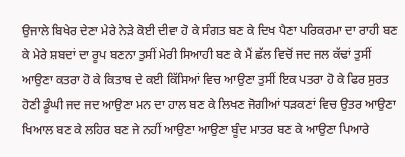ਉਜਾਲੇ ਬਿਖੇਰ ਦੇਣਾ ਮੇਰੇ ਨੇੜੇ ਕੋਈ ਦੀਵਾ ਹੋ ਕੇ ਸੰਗਤ ਬਣ ਕੇ ਦਿਖ ਪੈਣਾ ਪਰਿਕਰਮਾ ਦਾ ਰਾਹੀ ਬਣ ਕੇ ਮੇਰੇ ਸ਼ਬਦਾਂ ਦਾ ਰੂਪ ਬਣਨਾ ਤੁਸੀਂ ਮੇਰੀ ਸਿਆਹੀ ਬਣ ਕੇ ਮੈਂ ਛੱਲ ਵਿਚੋਂ ਜਦ ਜਲ ਕੱਢਾਂ ਤੁਸੀਂ ਆਉਣਾ ਕਤਰਾ ਹੋ ਕੇ ਕਿਤਾਬ ਦੇ ਕਈ ਕਿੱਸਿਆਂ ਵਿਚ ਆਉਣਾ ਤੁਸੀਂ ਇਕ ਪਤਰਾ ਹੋ ਕੇ ਫਿਰ ਸੁਰਤ ਹੋਣੀ ਡੂੰਘੀ ਜਦ ਜਦ ਆਉਣਾ ਮਨ ਦਾ ਹਾਲ ਬਣ ਕੇ ਲਿਖਣ ਜੋਗੀਆਂ ਧੜਕਣਾਂ ਵਿਚ ਉਤਰ ਆਉਣਾ ਖਿਆਲ ਬਣ ਕੇ ਲਹਿਰ ਬਣ ਜੇ ਨਹੀਂ ਆਉਣਾ ਆਉਣਾ ਬੂੰਦ ਮਾਤਰ ਬਣ ਕੇ ਆਉਣਾ ਪਿਆਰੇ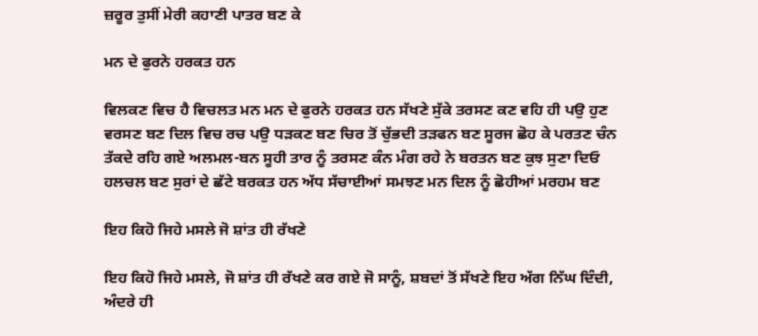ਜ਼ਰੂਰ ਤੁਸੀਂ ਮੇਰੀ ਕਹਾਣੀ ਪਾਤਰ ਬਣ ਕੇ

ਮਨ ਦੇ ਫੁਰਨੇ ਹਰਕਤ ਹਨ

ਵਿਲਕਣ ਵਿਚ ਹੈ ਵਿਚਲਤ ਮਨ ਮਨ ਦੇ ਫੁਰਨੇ ਹਰਕਤ ਹਨ ਸੱਖਣੇ ਸੁੱਕੇ ਤਰਸਣ ਕਣ ਵਹਿ ਹੀ ਪਉ ਹੁਣ ਵਰਸਣ ਬਣ ਦਿਲ ਵਿਚ ਰਚ ਪਉ ਧੜਕਣ ਬਣ ਚਿਰ ਤੋਂ ਚੁੱਭਦੀ ਤੜਫਨ ਬਣ ਸੂਰਜ ਛੋਹ ਕੇ ਪਰਤਣ ਚੰਨ ਤੱਕਦੇ ਰਹਿ ਗਏ ਅਲਮਲ-ਬਨ ਸੂਹੀ ਤਾਰ ਨੂੰ ਤਰਸਣ ਕੰਨ ਮੰਗ ਰਹੇ ਨੇ ਬਰਤਨ ਬਣ ਕੁਝ ਸੁਣਾ ਦਿਓ ਹਲਚਲ ਬਣ ਸੁਰਾਂ ਦੇ ਛੱਟੇ ਬਰਕਤ ਹਨ ਅੱਧ ਸੱਚਾਈਆਂ ਸਮਝਣ ਮਨ ਦਿਲ ਨੂੰ ਛੋਹੀਆਂ ਮਰਹਮ ਬਣ

ਇਹ ਕਿਹੋ ਜਿਹੇ ਮਸਲੇ ਜੋ ਸ਼ਾਂਤ ਹੀ ਰੱਖਣੇ

ਇਹ ਕਿਹੋ ਜਿਹੇ ਮਸਲੇ, ਜੋ ਸ਼ਾਂਤ ਹੀ ਰੱਖਣੇ ਕਰ ਗ‌ਏ ਜੋ ਸਾਨੂੰ, ਸ਼ਬਦਾਂ ਤੋਂ ਸੱਖਣੇ ਇਹ ਅੱਗ ਨਿੱਘ ਦਿੰਦੀ, ਅੰਦਰੇ ਹੀ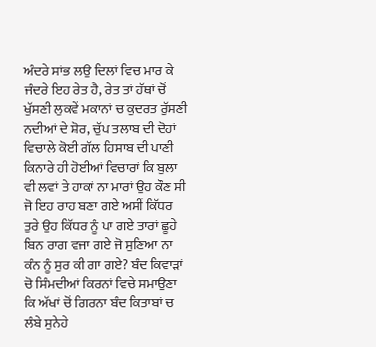ਅੰਦਰੇ ਸਾਂਭ ਲਉ ਦਿਲਾਂ ਵਿਚ ਮਾਰ ਕੇ ਜੰਦਰੇ ਇਹ ਰੇਤ ਹੈ, ਰੇਤ ਤਾਂ ਹੱਥਾਂ ਚੋਂ ਖੁੱਸਣੀ ਲੁਕਵੇਂ ਮਕਾਨਾਂ ਚ ਕੁਦਰਤ ਰੁੱਸਣੀ ਨਦੀਆਂ ਦੇ ਸ਼ੋਰ, ਚੁੱਪ ਤਲਾਬ ਦੀ ਦੋਹਾਂ ਵਿਚਾਲੇ ਕੋਈ ਗੱਲ ਹਿਸਾਬ ਦੀ ਪਾਣੀ ਕਿਨਾਰੇ ਹੀ ਹੋਈਆਂ ਵਿਚਾਰਾਂ ਕਿ ਬੁਲਾ ਵੀ ਲਵਾਂ ਤੇ ਹਾਕਾਂ ਨਾ ਮਾਰਾਂ ਉਹ ਕੌਣ ਸੀ ਜੋ ਇਹ ਰਾਹ ਬਣਾ ਗਏ ਅਸੀਂ ਕਿੱਧਰ ਤੁਰੇ ਉਹ ਕਿੱਧਰ ਨੂੰ ਪਾ ਗਏ ਤਾਰਾਂ ਛੂਹੇ ਬਿਨ ਰਾਗ ਵਜਾ ਗਏ ਜੋ ਸੁਣਿਆ ਨਾ ਕੰਨ ਨੂੰ ਸੁਰ ਕੀ ਗਾ ਗਏ? ਬੰਦ ਕਿਵਾੜਾਂ ਚੋ ਸਿੰਮਦੀਆਂ ਕਿਰਨਾਂ ਵਿਚੇ ਸਮਾਉਣਾ ਕਿ ਅੱਖਾਂ ਚੋਂ ਗਿਰਨਾ ਬੰਦ ਕਿਤਾਬਾਂ ਚ ਲੰਬੇ ਸੁਨੇਹੇ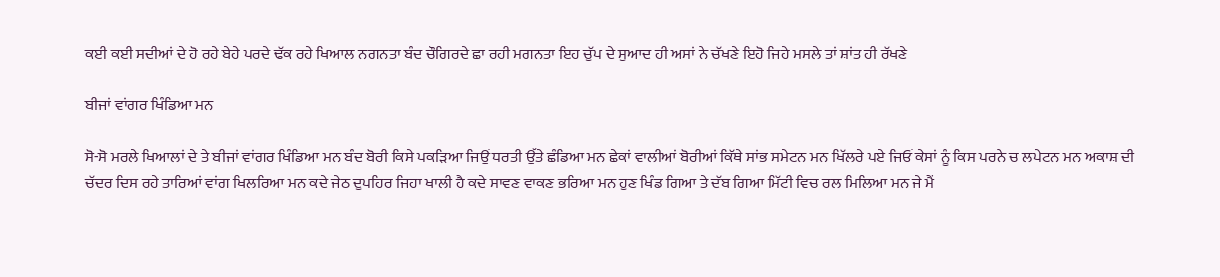ਕਈ ਕਈ ਸਦੀਆਂ ਦੇ ਹੋ ਰਹੇ ਬੇਹੇ ਪਰਦੇ ਢੱਕ ਰਹੇ ਖਿਆਲ ਨਗਨਤਾ ਬੰਦ ਚੌਗਿਰਦੇ ਛਾ ਰਹੀ ਮਗਨਤਾ ਇਹ ਚੁੱਪ ਦੇ ਸੁਆਦ ਹੀ ਅਸਾਂ ਨੇ ਚੱਖਣੇ ਇਹੋ ਜਿਹੇ ਮਸਲੇ ਤਾਂ ਸ਼ਾਂਤ ਹੀ ਰੱਖਣੇ

ਬੀਜਾਂ ਵਾਂਗਰ ਖਿੰਡਿਆ ਮਨ

ਸੋ-ਸੋ ਮਰਲੇ ਖਿਆਲਾਂ ਦੇ ਤੇ ਬੀਜਾਂ ਵਾਂਗਰ ਖਿੰਡਿਆ ਮਨ ਬੰਦ ਬੋਰੀ ਕਿਸੇ ਪਕੜਿਆ ਜਿਉਂ ਧਰਤੀ ਉੱਤੇ ਛੰਡਿਆ ਮਨ ਛੇਕਾਂ ਵਾਲੀਆਂ ਬੋਰੀਆਂ ਕਿੱਥੇ ਸਾਂਭ ਸਮੇਟਨ ਮਨ ਖਿੱਲਰੇ ਪਏ ਜਿਓਂ ਕੇਸਾਂ ਨੂੰ ਕਿਸ ਪਰਨੇ ਚ ਲਪੇਟਨ ਮਨ ਅਕਾਸ਼ ਦੀ ਚੱਦਰ ਦਿਸ ਰਹੇ ਤਾਰਿਆਂ ਵਾਂਗ ਖਿਲਰਿਆ ਮਨ ਕਦੇ ਜੇਠ ਦੁਪਹਿਰ ਜਿਹਾ ਖਾਲੀ ਹੈ ਕਦੇ ਸਾਵਣ ਵਾਕਣ ਭਰਿਆ ਮਨ ਹੁਣ ਖਿੰਡ ਗਿਆ ਤੇ ਦੱਬ ਗਿਆ ਮਿੱਟੀ ਵਿਚ ਰਲ ਮਿਲਿਆ ਮਨ ਜੇ ਮੈਂ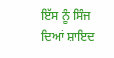ਇੱਸ ਨੂੰ ਸਿੰਜ ਦਿਆਂ ਸ਼ਾਇਦ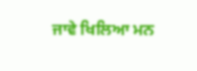ਜਾਵੇ ਖਿਲਿਆ ਮਨ